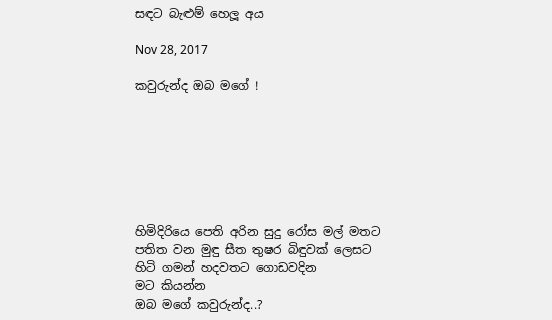සඳට බැළුම් හෙලූ අය

Nov 28, 2017

කවුරුන්ද ඔබ මගේ !







හිමිදිරියෙ පෙති අරින සුදු රෝස මල් මතට
පතිත වන මුඳු සීත තුෂර බිඳුවක් ලෙසට
හිටි ගමන් හදවතට ගොඩවදින
මට කියන්න
ඔබ මගේ කවුරුන්ද..?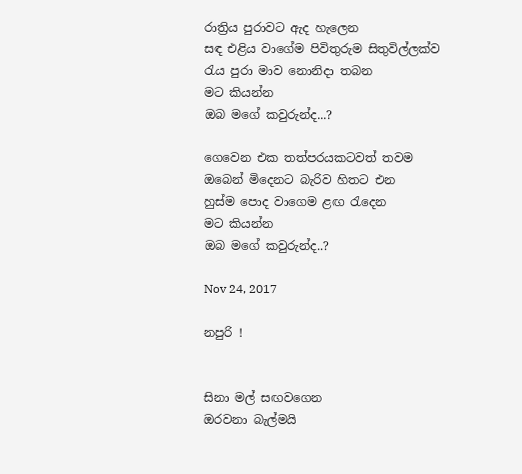රාත්‍රිය පුරාවට ඇද හැලෙන
සඳ එළිය වාගේම පිවිතුරුම සිතුවිල්ලක්ව
රැය පුරා මාව නොනිදා තබන
මට කියන්න
ඔබ මගේ කවුරුන්ද...?

ගෙවෙන එක තත්පරයකටවත් තවම
ඔබෙන් මිදෙනට බැරිව හිතට එන
හුස්ම පොද වාගෙම ළඟ රැදෙන
මට කියන්න
ඔබ මගේ කවුරුන්ද..?

Nov 24, 2017

නපුරි !


සිනා මල් සඟවගෙන
ඔරවනා බැල්මයි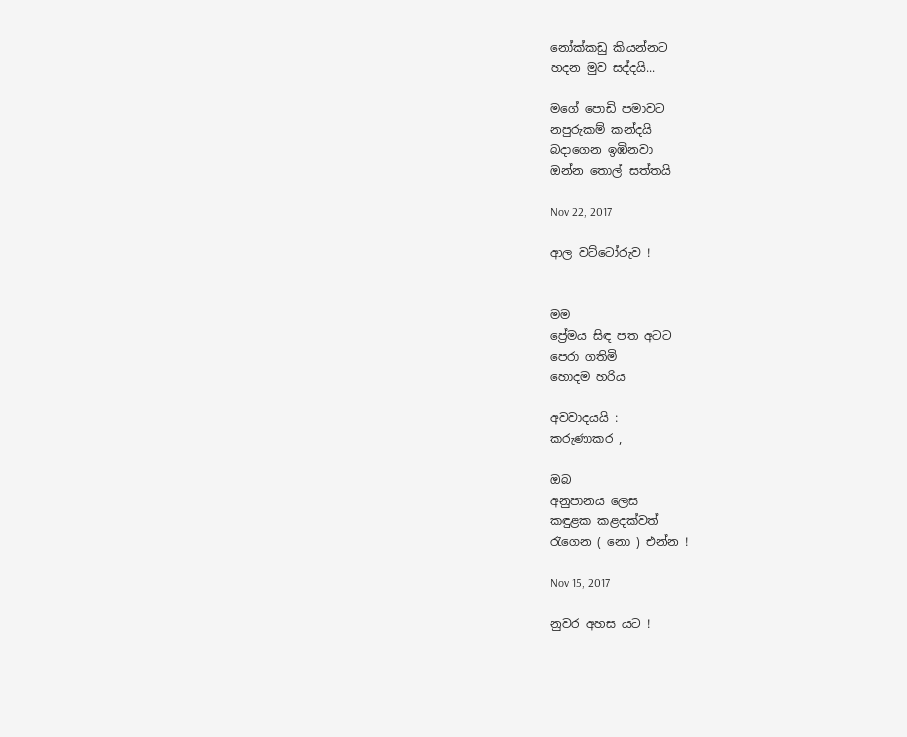නෝක්කඩු කියන්නට
හදන මුව සද්දයි...

මගේ පොඩි පමාවට
නපුරුකම් කන්දයි
බදාගෙන ඉඹිනවා
ඔන්න තොල් සත්තයි

Nov 22, 2017

ආල වට්ටෝරුව !


මම
ප්‍රේමය සිඳ පත අටට
පෙරා ගතිමි
හොදම හරිය

අවවාදයයි :
කරුණාකර ,

ඔබ
අනුපානය ලෙස
කඳුළක කළදක්වත්
රැගෙන ( නො ) එන්න !

Nov 15, 2017

නුවර අහස යට !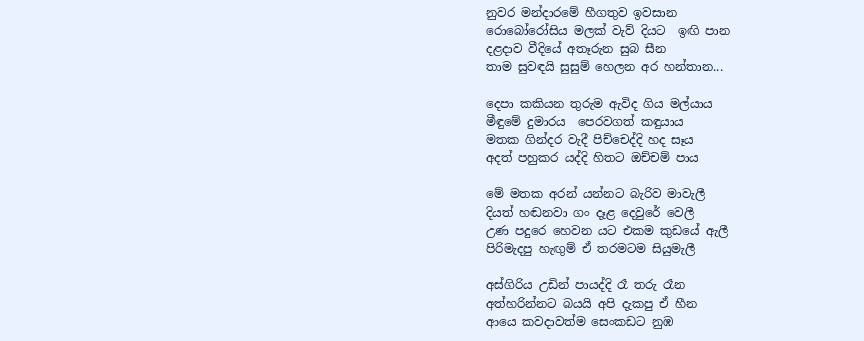නුවර මන්දාරමේ හීගතුව ඉවසාන
රොබෝරෝසිය මලක් වැව් දියට  ඉඟි පාන
දළදාව වීදියේ අතෑරුන සුබ සීන
තාම සුවඳයි සුසුම් හෙලන අර හන්තාන...

දෙපා කකියන තුරුම ඇවිද ගිය මල්යාය
මීඳුමේ දුමාරය  පෙරවගත් කඳුයාය
මතක ගින්දර වැදී පිච්චෙද්දි හද සෑය
අදත් පහුකර යද්දි හිතට ඔච්චම් පාය

මේ මතක අරන් යන්නට බැරිව මාවැලී
දියත් හඬනවා ගං දෑළ දෙවුරේ වෙලී
උණ පදුරෙ හෙවන යට එකම කුඩයේ ඇලී
පිරිමැදපු හැඟුම් ඒ තරමටම සියුමැලී

අස්ගිරිය උඩින් පායද්දි රෑ තරු රෑන
අත්හරින්නට බයයි අපි දැකපු ඒ හීන
ආයෙ කවදාවත්ම සෙංකඩට නුඹ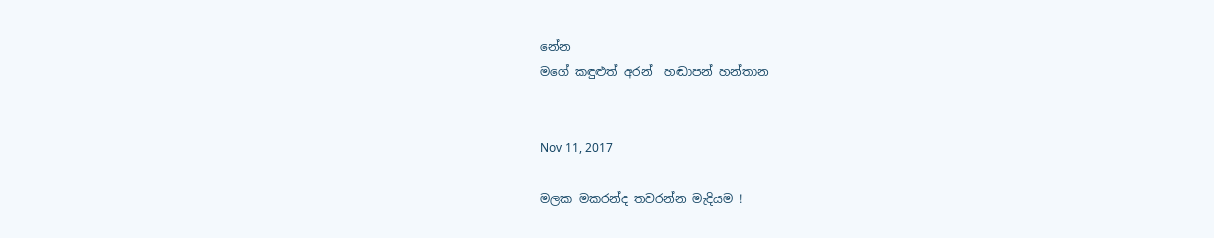නේන
මගේ කඳුළුත් අරන්  හඬාපන් හන්තාන


Nov 11, 2017

මලක මකරන්ද තවරන්න මැදියම !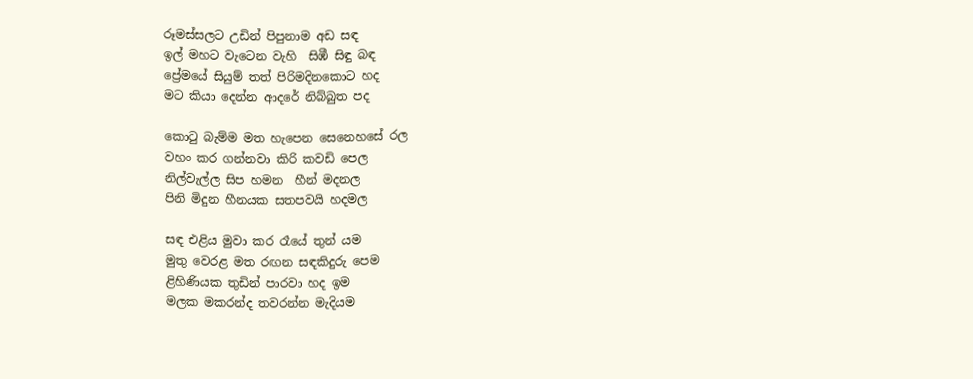රූමස්සලට උඩින් පිපුනාම අඩ සඳ
ඉල් මහට වැටෙන වැහි  සිඹී සිඳු බඳ
ප්‍රේමයේ සියුම් තත් පිරිමදිනකොට හද
මට කියා දෙන්න ආදරේ නිබ්බුත පද

කොටු බැම්ම මත හැපෙන සෙනෙහසේ රල
වහං කර ගන්නවා කිරි කවඩි පෙල
නිල්වැල්ල සිප හමන  හීන් මදනල
පිනි මිදුන හීනයක සතපවයි හදමල

සඳ එළිය මුවා කර රෑයේ තුන් යම
මුතු වෙරළ මත රඟන සඳකිදුරු පෙම
ළිහිණියක තුඩින් පාරවා හද ඉම
මලක මකරන්ද තවරන්න මැදියම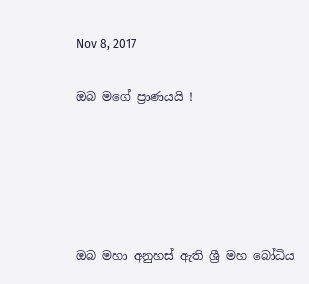Nov 8, 2017

ඔබ මගේ ප්‍රාණයයි !





ඔබ මහා අනුහස් ඇති ශ්‍රී මහ බෝධිය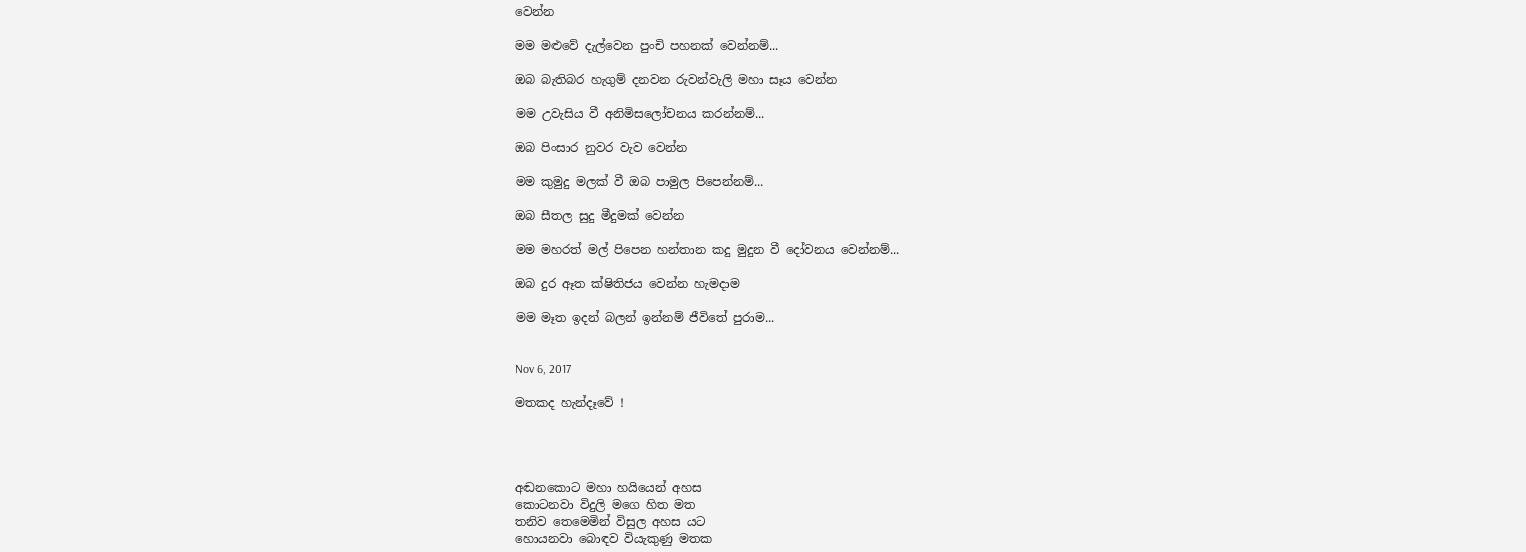වෙන්න

මම මළුවේ දැල්වෙන පුංචි පහනක් වෙන්නම්...

ඔබ බැතිබර හැගුම් දනවන රුවන්වැලි මහා සෑය වෙන්න

මම උවැසිය වී අනිමිසලෝචනය කරන්නම්...

ඔබ පිංසාර නුවර වැව වෙන්න

මම කුමුදු මලක් වී ඔබ පාමුල පිපෙන්නම්...

ඔබ සීතල සුදු මීදුමක් වෙන්න

මම මහරත් මල් පිපෙන හන්තාන කදු මුදුන වී දෝවනය වෙන්නම්...

ඔබ දුර ඈත ක්ෂිතිජය වෙන්න හැමදාම

මම මෑත ඉදන් බලන් ඉන්නම් ජීවිතේ පුරාම...


Nov 6, 2017

මතකද හැන්දෑවේ !




අඬනකොට මහා හයියෙන් අහස
කොටනවා විදුලි මගෙ හිත මත
තනිව තෙමෙමින් විසුල අහස යට
හොයනවා බොඳව වියැකුණු මතක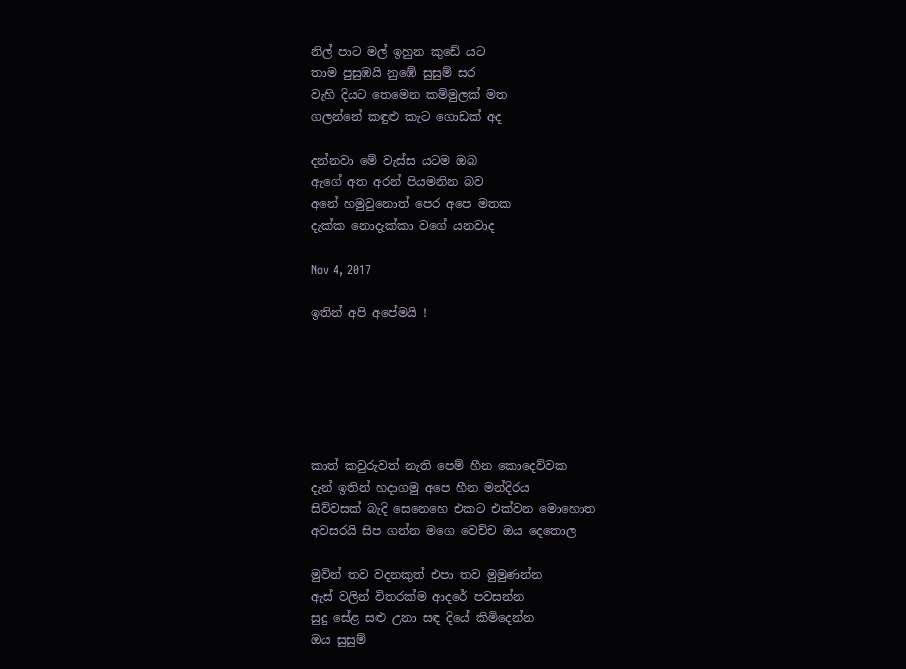නිල් පාට මල් ඉහුන කුඩේ යට
තාම පුසුඹයි නුඹේ සුසුම් සර
වැහි දියට තෙමෙන කම්මුලක් මත
ගලන්නේ කඳුළු කැට ගොඩක් අද

දන්නවා මේ වැස්ස යටම ඔබ
ඇගේ අත අරන් පියමනින බව
අනේ හමුවුනොත් පෙර අපෙ මතක
දැක්ක නොදැක්කා වගේ යනවාද

Nov 4, 2017

ඉතින් අපි අපේමයි !






කාත් කවුරුවත් නැති පෙම් හීන කොදෙව්වක
දැන් ඉතින් හදාගමු අපෙ හීන මන්දිරය
සිව්වසක් බැදි සෙනෙහෙ එකට එක්වන මොහොත
අවසරයි සිප ගන්න මගෙ වෙච්ච ඔය දෙතොල

මුවින් තව වදනකුත් එපා තව මුමුණන්න
ඇස් වලින් විතරක්ම ආදරේ පවසන්න
සුදු සේළ සළු උනා සඳ දියේ කිමිදෙන්න
ඔය සුසුම්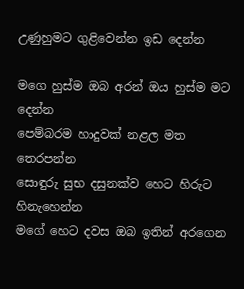උණුහුමට ගුළිවෙන්න ඉඩ දෙන්න

මගෙ හුස්ම ඔබ අරන් ඔය හුස්ම මට දෙන්න
පෙම්බරම හාදුවක් නළල මත තෙරපන්න
සොඳුරු සුභ දසුනක්ව හෙට හිරුට හිනැහෙන්න
මගේ හෙට දවස ඔබ ඉතින් අරගෙන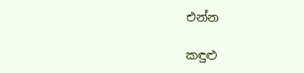එන්න

කඳුළු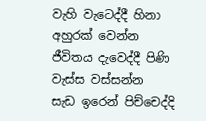වැහි වැටෙද්දී හිනා අහුරක් වෙන්න
ජීවිතය දැවෙද්දී පිණි වැස්ස වස්සන්න
සැඩ ඉරෙන් පිච්චෙද්දි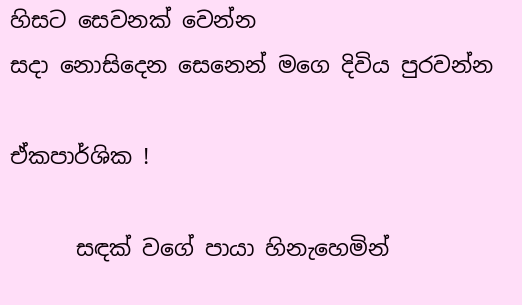හිසට සෙවනක් වෙන්න
සදා නොසිදෙන සෙනෙන් මගෙ දිවිය පුරවන්න

ඒකපාර්ශික !

      සඳක් වගේ පායා හිනැහෙමින්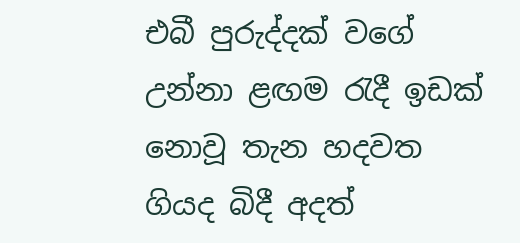එබී පුරුද්දක් වගේ උන්නා ළඟම රැදී ඉඩක් නොවූ තැන හදවත ගියද බිදී අදත්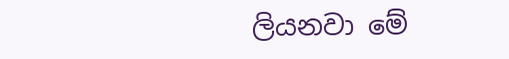ලියනවා මේ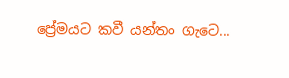ප්‍රේමයට කවී යන්තං ගැටෙ...